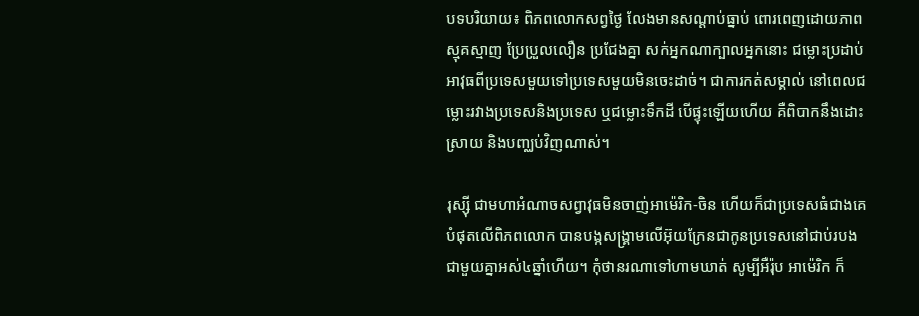បទបរិយាយ៖ ពិភពលោកសព្វថ្ងៃ លែងមានសណ្តាប់ធ្នាប់ ពោរពេញដោយភាពស្មុគស្មាញ ប្រែប្រួលលឿន ប្រជែងគ្នា សក់អ្នកណាក្បាលអ្នកនោះ ជម្លោះប្រដាប់អាវុធពីប្រទេសមួយទៅប្រទេសមួយមិនចេះដាច់។ ជាការកត់សម្គាល់ នៅពេលជម្លោះរវាងប្រទេសនិងប្រទេស ឬជម្លោះទឹកដី បើផ្ទុះឡើយហើយ គឺពិបាកនឹងដោះស្រាយ និងបញ្ឈប់វិញណាស់។

រុស្ស៊ី ជាមហាអំណាចសព្វាវុធមិនចាញ់អាម៉េរិក-ចិន ហើយក៏ជាប្រទេសធំជាងគេបំផុតលើពិភពលោក បានបង្កសង្គ្រាមលើអ៊ុយក្រែនជាកូនប្រទេសនៅជាប់របងជាមួយគ្នាអស់៤ឆ្នាំហើយ។ កុំថានរណាទៅហាមឃាត់ សូម្បីអឺរ៉ុប អាម៉េរិក ក៏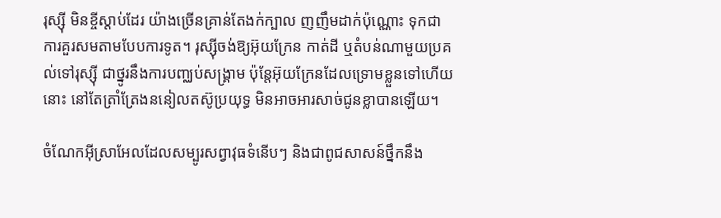រុស្ស៊ី មិនខ្ចីស្ដាប់ដែរ យ៉ាងច្រើនគ្រាន់តែងក់ក្បាល ញញឹមដាក់ប៉ុណ្ណោះ ទុកជាការគួរសមតាមបែបការទូត។ រុស្ស៊ីចង់ឱ្យអ៊ុយក្រែន កាត់ដី ឬតំបន់ណាមួយប្រគល់ទៅរុស្ស៊ី ជាថ្នូរនឹងការបញ្ឈប់សង្គ្រាម ប៉ុន្តែអ៊ុយក្រែនដែលទ្រោមខ្លួនទៅហើយនោះ នៅតែត្រាំត្រែងននៀលតស៊ូប្រយុទ្ធ មិនអាចអារសាច់ជូនខ្លាបានឡើយ។

ចំណែកអ៊ីស្រាអែលដែលសម្បូរសព្វាវុធទំនើបៗ និងជាពូជសាសន៍ថ្នឹកនឹង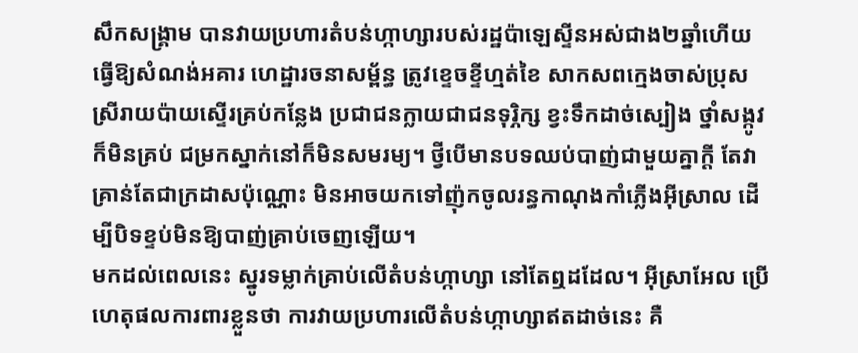សឹកសង្គ្រាម បានវាយប្រហារតំបន់ហ្កាហ្សារបស់រដ្ឋប៉ាឡេស្ទីនអស់ជាង២ឆ្នាំហើយ ធ្វើឱ្យសំណង់អគារ ហេដ្ឋារចនាសម្ព័ន្ធ ត្រូវខ្ទេចខ្ទីហ្មត់ខៃ សាកសពក្មេងចាស់ប្រុសស្រីរាយប៉ាយស្ទើរគ្រប់កន្លែង ប្រជាជនក្លាយជាជនទុរ្ភិក្ស ខ្វះទឹកដាច់ស្បៀង ថ្នាំសង្កូវក៏មិនគ្រប់ ជម្រកស្នាក់នៅក៏មិនសមរម្យ។ ថ្វីបើមានបទឈប់បាញ់ជាមួយគ្នាក្ដី តែវាគ្រាន់តែជាក្រដាសប៉ុណ្ណោះ មិនអាចយកទៅញ៉ុកចូលរន្ធកាណុងកាំភ្លើងអ៊ីស្រាល ដើម្បីបិទខ្ទប់មិនឱ្យបាញ់គ្រាប់ចេញឡើយ។
មកដល់ពេលនេះ ស្នូរទម្លាក់គ្រាប់លើតំបន់ហ្កាហ្សា នៅតែឮដដែល។ អ៊ីស្រាអែល ប្រើហេតុផលការពារខ្លួនថា ការវាយប្រហារលើតំបន់ហ្កាហ្សាឥតដាច់នេះ គឺ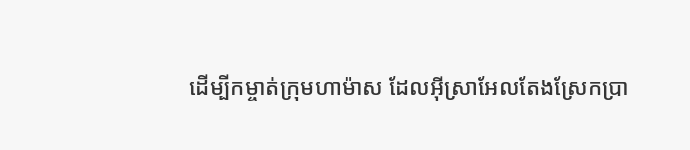ដើម្បីកម្ចាត់ក្រុមហាម៉ាស ដែលអ៊ីស្រាអែលតែងស្រែកប្រា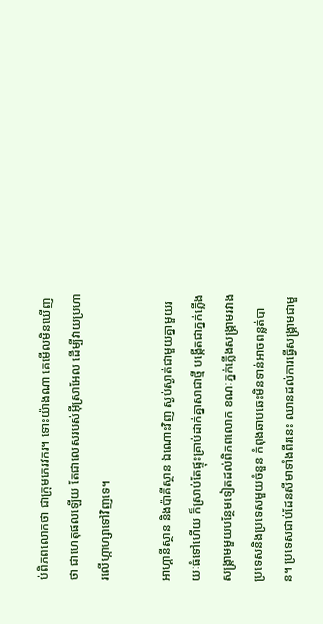ប់ពិភពលោកថា ជាក្រុមភេរវករ។ ទោះយ៉ាងណា គេមើលមិនឃើញថា ជាហេតុផលឡើយ តែជាលេសរបស់អ៊ីស្រាអែល ដើម្បីវាយប្រហារលើហ្កាហ្សាទៅវិញទេ។

អាហ្គានីស្ថាន និងប៉ាគីស្ថាន ឯណោះវិញ ស្ងប់ស្ងាត់ជាមួយគ្នាមួយរយៈធំទៅហើយ ក៏ស្រាប់តែផ្ទុះគ្រាប់ដាក់គ្នាសាជាថ្មី បង្កើតជាភ្នក់ភ្លើងសង្គ្រាមមួយបន្ថែមទៀតដល់ពិភពលោក ខណៈភ្នក់ភ្លើងសង្គ្រាមរវាងប្រទេសនិងប្រទេសមួយចំនួន កំពុងឆាបឆេះមិនទាន់អាចពន្លត់បាន។ ប្រទេសជាប់ដែនសីមាទាំងពីរនេះ ឈានដល់ការធ្វើសង្គ្រាមជាមួ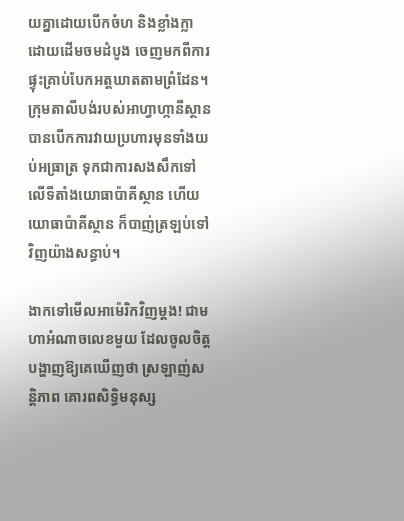យគ្នាដោយបើកចំហ និងខ្លាំងក្លា ដោយដើមចមដំបូង ចេញមកពីការផ្ទុះគ្រាប់បែកអត្តឃាតតាមព្រំដែន។ ក្រុមតាលីបង់របស់អាហ្វាហ្កានីស្ថាន បានបើកការវាយប្រហារមុនទាំងយប់អធ្រាត្រ ទុកជាការសងសឹកទៅលើទីតាំងយោធាប៉ាគីស្ថាន ហើយយោធាប៉ាគីស្ថាន ក៏បាញ់ត្រឡប់ទៅវិញយ៉ាងសន្ធាប់។

ងាកទៅមើលអាម៉េរិកវិញម្ដង! ជាមហាអំណាចលេខមួយ ដែលចូលចិត្តបង្ហាញឱ្យគេឃើញថា ស្រឡាញ់សន្តិភាព គោរពសិទ្ធិមនុស្ស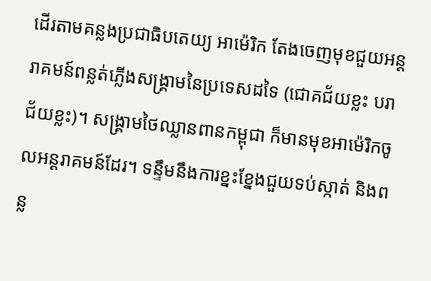ដើរតាមគន្លងប្រជាធិបតេយ្យ អាម៉េរិក តែងចេញមុខជួយអន្តរាគមន៍ពន្លត់ភ្លើងសង្គ្រាមនៃប្រទេសដទៃ (ជោគជ័យខ្លះ បរាជ័យខ្លះ)។ សង្គ្រាមថៃឈ្លានពានកម្ពុជា ក៏មានមុខអាម៉េរិកចូលអន្តរាគមន៍ដែរ។ ទន្ទឹមនឹងការខ្នះខ្នែងជួយទប់ស្កាត់ និងពន្ល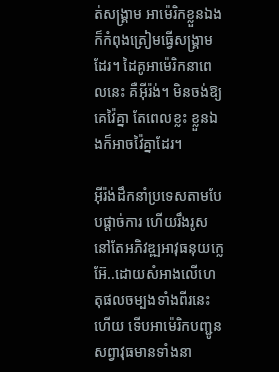ត់សង្គ្រាម អាម៉េរិកខ្លួនឯង ក៏កំពុងត្រៀមធ្វើសង្គ្រាមដែរ។ ដៃគូអាម៉េរិកនាពេលនេះ គឺអ៊ីរ៉ង់។ មិនចង់ឱ្យគេវ៉ៃគ្នា តែពេលខ្លះ ខ្លួនឯងក៏អាចវ៉ៃគ្នាដែរ។

អ៊ីរ៉ង់ដឹកនាំប្រទេសតាមបែបផ្តាច់ការ ហើយរឹងរូសនៅតែអភិវឌ្ឍអាវុធនុយក្លេអ៊ែ..ដោយសំអាងលើហេតុផលចម្បងទាំងពីរនេះហើយ ទើបអាម៉េរិកបញ្ជូនសព្វាវុធមានទាំងនា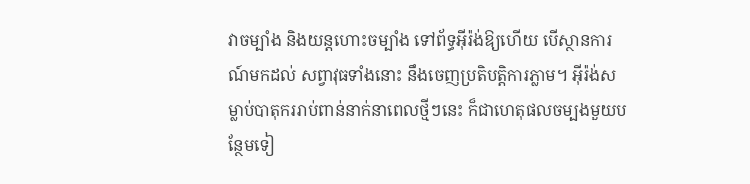វាចម្បាំង និងយន្តហោះចម្បាំង ទៅព័ទ្ធអ៊ីរ៉ង់ឱ្យហើយ បើស្ថានការណ៍មកដល់ សព្វាវុធទាំងនោះ នឹងចេញប្រតិបត្តិការភ្លាម។ អ៊ីរ៉ង់សម្លាប់បាតុកររាប់ពាន់នាក់នាពេលថ្មីៗនេះ ក៏ជាហេតុផលចម្បងមួយបន្ថែមទៀ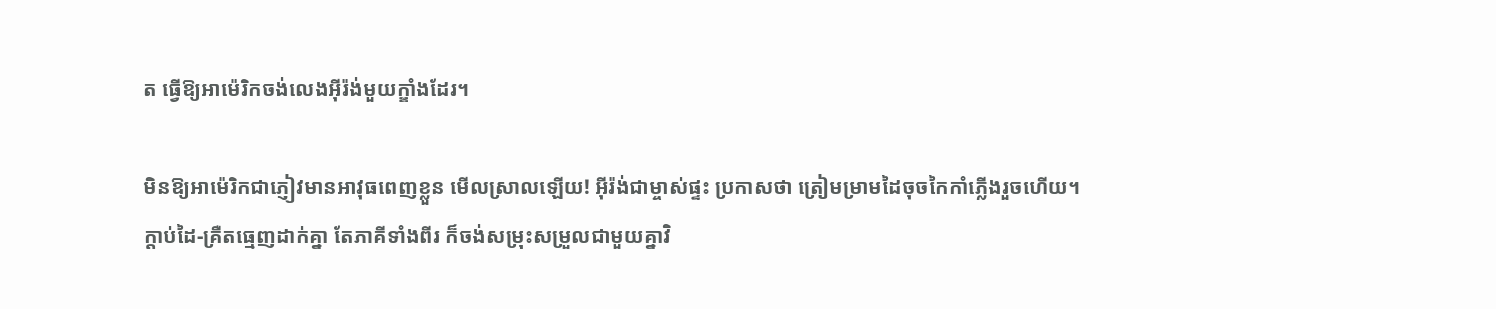ត ធ្វើឱ្យអាម៉េរិកចង់លេងអ៊ីរ៉ង់មួយក្ឌាំងដែរ។

មិនឱ្យអាម៉េរិកជាភ្ញៀវមានអាវុធពេញខ្លួន មើលស្រាលឡើយ! អ៊ីរ៉ង់ជាម្ចាស់ផ្ទះ ប្រកាសថា ត្រៀមម្រាមដៃចុចកៃកាំភ្លើងរួចហើយ។ ក្តាប់ដៃ-គ្រឺតធ្មេញដាក់គ្នា តែភាគីទាំងពីរ ក៏ចង់សម្រុះសម្រួលជាមួយគ្នាវិ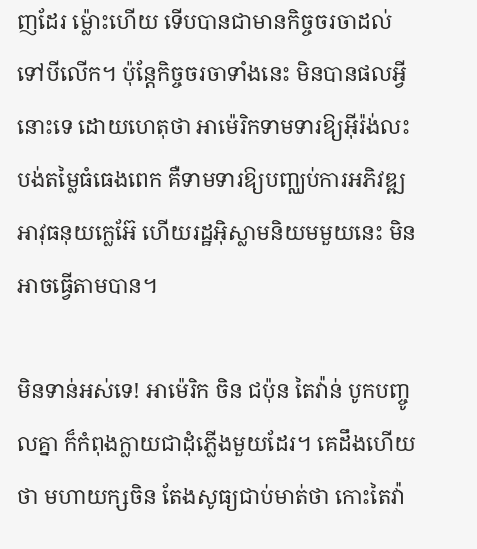ញដែរ ម្ល៉ោះហើយ ទើបបានជាមានកិច្ចចរចាដល់ទៅបីលើក។ ប៉ុន្តែកិច្ចចរចាទាំងនេះ មិនបានផលអ្វីនោះទេ ដោយហេតុថា អាម៉េរិកទាមទារឱ្យអ៊ីរ៉ង់លះបង់តម្លៃធំធេងពេក គឺទាមទារឱ្យបញ្ឈប់ការអភិវឌ្ឍអាវុធនុយក្លេអ៊ែ ហើយរដ្ឋអ៊ិស្លាមនិយមមួយនេះ មិនអាចធ្វើតាមបាន។

មិនទាន់អស់ទេ! អាម៉េរិក ចិន ជប៉ុន តៃវ៉ាន់ បូកបញ្ចូលគ្នា ក៏កំពុងក្លាយជាដុំភ្លើងមួយដែរ។ គេដឹងហើយថា មហាយក្សចិន តែងសូធ្យជាប់មាត់ថា កោះតៃវ៉ា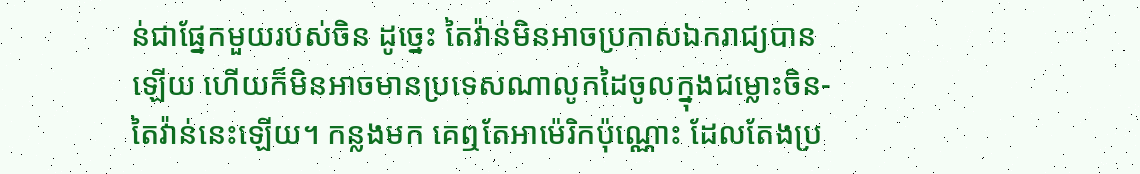ន់ជាផ្នែកមួយរបស់ចិន ដូច្នេះ តៃវ៉ាន់មិនអាចប្រកាសឯករាជ្យបានឡើយ ហើយក៏មិនអាចមានប្រទេសណាលូកដៃចូលក្នុងជម្លោះចិន-តៃវ៉ាន់នេះឡើយ។ កន្លងមក គេឮតែអាម៉េរិកប៉ុណ្ណោះ ដែលតែងប្រ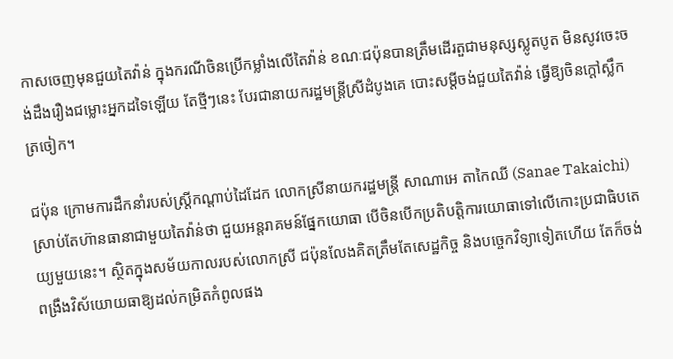កាសចេញមុនជួយតៃវ៉ាន់ ក្នុងករណីចិនប្រើកម្លាំងលើតៃវ៉ាន់ ខណៈជប៉ុនបានត្រឹមដើរតួជាមនុស្សស្លូតបូត មិនសូវចេះចង់ដឹងរឿងជម្លោះអ្នកដទៃឡើយ តែថ្មីៗនេះ បែរជានាយករដ្ឋមន្ត្រីស្រីដំបូងគេ បោះសម្តីចង់ជួយតៃវ៉ាន់ ធ្វើឱ្យចិនក្ដៅស្លឹកត្រចៀក។

ជប៉ុន ក្រោមការដឹកនាំរបស់ស្ត្រីកណ្តាប់ដៃដែក លោកស្រីនាយករដ្ឋមន្រ្តី សាណាអេ តាកៃឈី (Sanae Takaichi) ស្រាប់តែហ៊ានធានាជាមួយតៃវ៉ាន់ថា ជួយអន្តរាគមន៍ផ្នែកយោធា បើចិនបើកប្រតិបត្តិការយោធាទៅលើកោះប្រជាធិបតេយ្យមួយនេះ។ ស្ថិតក្នុងសម័យកាលរបស់លោកស្រី ជប៉ុនលែងគិតត្រឹមតែសេដ្ឋកិច្ច និងបច្ចេកវិទ្យាទៀតហើយ តែក៏ចង់ពង្រឹងវិស័យោយធាឱ្យដល់កម្រិតកំពូលផង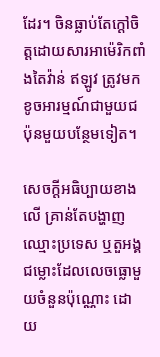ដែរ។ ចិនធ្លាប់តែក្ដៅចិត្តដោយសារអាម៉េរិកពាំងតៃវ៉ាន់ ឥឡូវ ត្រូវមកខូចអារម្មណ៍ជាមួយជប៉ុនមួយបន្ថែមទៀត។

សេចក្ដីអធិប្បាយខាងលើ គ្រាន់តែបង្ហាញឈ្មោះប្រទេស ឬតួអង្គជម្លោះដែលលេចធ្លោមួយចំនួនប៉ុណ្ណោះ ដោយ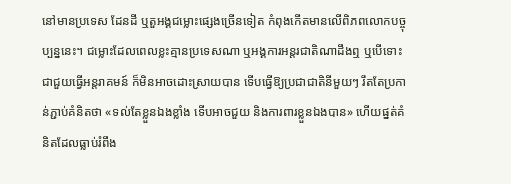នៅមានប្រទេស ដែនដី ឬតួអង្គជម្លោះផ្សេងច្រើនទៀត កំពុងកើតមានលើពិភពលោកបច្ចុប្បន្ននេះ។ ជម្លោះដែលពេលខ្លះគ្មានប្រទេសណា ឬអង្គការអន្តរជាតិណាដឹងឮ ឬបើទោះជាជួយធ្វើអន្តរាគមន៍ ក៏មិនអាចដោះស្រាយបាន ទើបធ្វើឱ្យប្រជាជាតិនីមួយៗ រឹតតែប្រកាន់ភ្ជាប់គំនិតថា «ទល់តែខ្លួនឯងខ្លាំង ទើបអាចជួយ និងការពារខ្លួនឯងបាន» ហើយផ្នត់គំនិតដែលធ្លាប់រំពឹង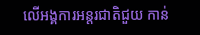លើអង្គការអន្តរជាតិជួយ កាន់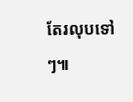តែរលុបទៅៗ៕